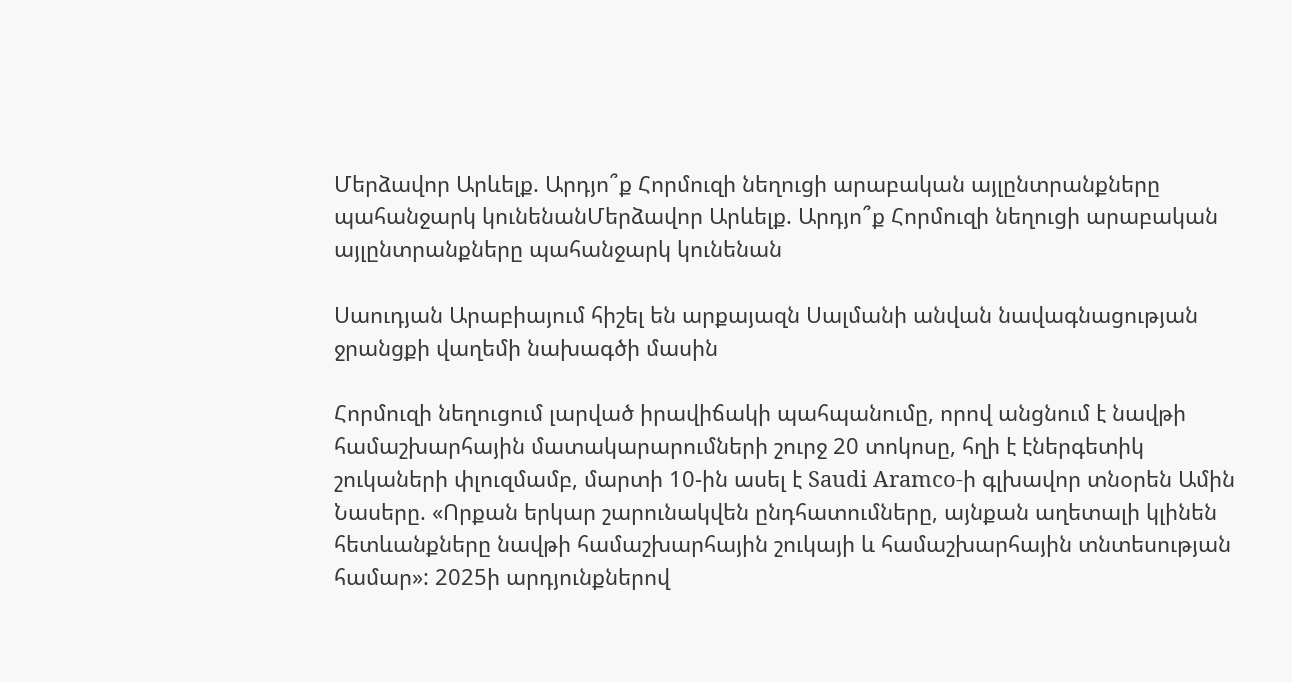Մերձավոր Արևելք. Արդյո՞ք Հորմուզի նեղուցի արաբական այլընտրանքները պահանջարկ կունենանՄերձավոր Արևելք. Արդյո՞ք Հորմուզի նեղուցի արաբական այլընտրանքները պահանջարկ կունենան

Սաուդյան Արաբիայում հիշել են արքայազն Սալմանի անվան նավագնացության ջրանցքի վաղեմի նախագծի մասին

Հորմուզի նեղուցում լարված իրավիճակի պահպանումը, որով անցնում է նավթի համաշխարհային մատակարարումների շուրջ 20 տոկոսը, հղի է էներգետիկ շուկաների փլուզմամբ, մարտի 10-ին ասել է Saudi Aramco-ի գլխավոր տնօրեն Ամին Նասերը. «Որքան երկար շարունակվեն ընդհատումները, այնքան աղետալի կլինեն հետևանքները նավթի համաշխարհային շուկայի և համաշխարհային տնտեսության համար»: 2025ի արդյունքներով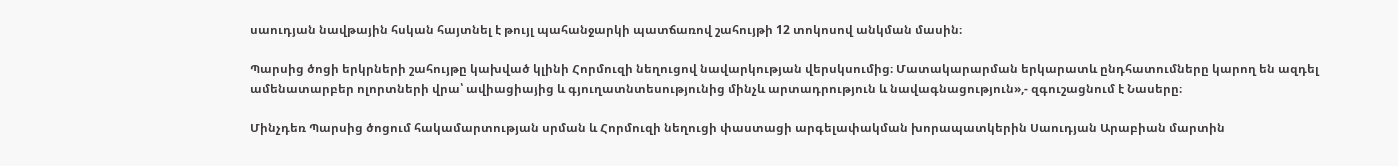սաուդյան նավթային հսկան հայտնել է թույլ պահանջարկի պատճառով շահույթի 12 տոկոսով անկման մասին։

Պարսից ծոցի երկրների շահույթը կախված կլինի Հորմուզի նեղուցով նավարկության վերսկսումից։ Մատակարարման երկարատև ընդհատումները կարող են ազդել ամենատարբեր ոլորտների վրա՝ ավիացիայից և գյուղատնտեսությունից մինչև արտադրություն և նավագնացություն»,- զգուշացնում է Նասերը։

Մինչդեռ Պարսից ծոցում հակամարտության սրման և Հորմուզի նեղուցի փաստացի արգելափակման խորապատկերին Սաուդյան Արաբիան մարտին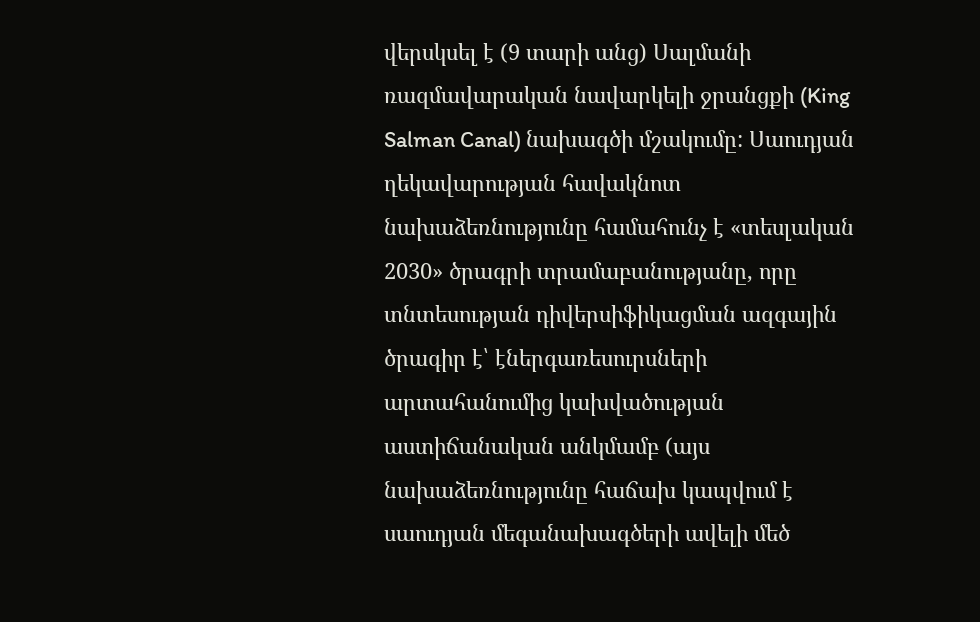վերսկսել է (9 տարի անց) Սալմանի ռազմավարական նավարկելի ջրանցքի (King Salman Canal) նախագծի մշակումը: Սաուդյան ղեկավարության հավակնոտ նախաձեռնությունը համահունչ է «տեսլական 2030» ծրագրի տրամաբանությանը, որը տնտեսության դիվերսիֆիկացման ազգային ծրագիր է՝ էներգառեսուրսների արտահանումից կախվածության աստիճանական անկմամբ (այս նախաձեռնությունը հաճախ կապվում է սաուդյան մեգանախագծերի ավելի մեծ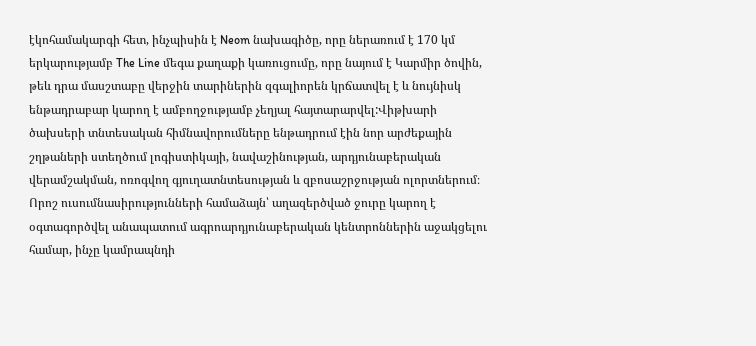էկոհամակարգի հետ, ինչպիսին է Neom նախագիծը, որը ներառում է 170 կմ երկարությամբ The Line մեգա քաղաքի կառուցումը, որը նայում է Կարմիր ծովին, թեև դրա մասշտաբը վերջին տարիներին զգալիորեն կրճատվել է և նույնիսկ ենթադրաբար կարող է ամբողջությամբ չեղյալ հայտարարվել:Վիթխարի ծախսերի տնտեսական հիմնավորումները ենթադրում էին նոր արժեքային շղթաների ստեղծում լոգիստիկայի, նավաշինության, արդյունաբերական վերամշակման, ոռոգվող գյուղատնտեսության և զբոսաշրջության ոլորտներում։ Որոշ ուսումնասիրությունների համաձայն՝ աղազերծված ջուրը կարող է օգտագործվել անապատում ագրոարդյունաբերական կենտրոններին աջակցելու համար, ինչը կամրապնդի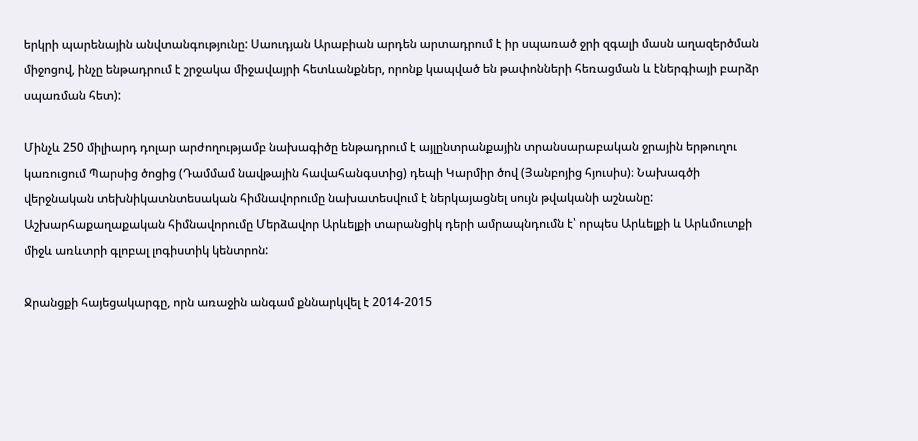երկրի պարենային անվտանգությունը: Սաուդյան Արաբիան արդեն արտադրում է իր սպառած ջրի զգալի մասն աղազերծման միջոցով, ինչը ենթադրում է շրջակա միջավայրի հետևանքներ, որոնք կապված են թափոնների հեռացման և էներգիայի բարձր սպառման հետ):

Մինչև 250 միլիարդ դոլար արժողությամբ նախագիծը ենթադրում է այլընտրանքային տրանսարաբական ջրային երթուղու կառուցում Պարսից ծոցից (Դամմամ նավթային հավահանգստից) դեպի Կարմիր ծով (Յանբոյից հյուսիս)։ Նախագծի վերջնական տեխնիկատնտեսական հիմնավորումը նախատեսվում է ներկայացնել սույն թվականի աշնանը: Աշխարհաքաղաքական հիմնավորումը Մերձավոր Արևելքի տարանցիկ դերի ամրապնդումն է՝ որպես Արևելքի և Արևմուտքի միջև առևտրի գլոբալ լոգիստիկ կենտրոն:

Ջրանցքի հայեցակարգը, որն առաջին անգամ քննարկվել է 2014-2015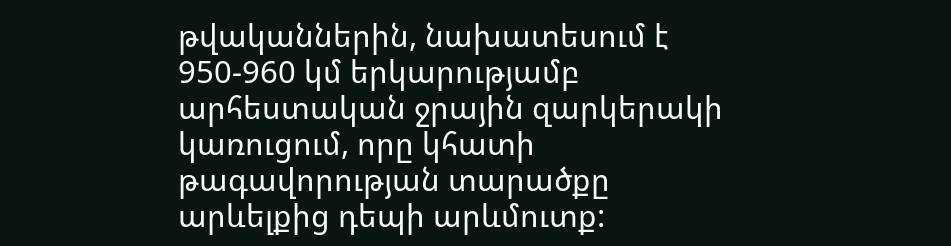թվականներին, նախատեսում է 950-960 կմ երկարությամբ արհեստական ջրային զարկերակի կառուցում, որը կհատի թագավորության տարածքը արևելքից դեպի արևմուտք: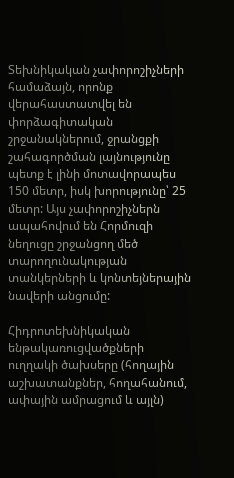Տեխնիկական չափորոշիչների համաձայն, որոնք վերահաստատվել են փորձագիտական շրջանակներում, ջրանցքի շահագործման լայնությունը պետք է լինի մոտավորապես 150 մետր, իսկ խորությունը՝ 25 մետր: Այս չափորոշիչներն ապահովում են Հորմուզի նեղուցը շրջանցող մեծ տարողունակության տանկերների և կոնտեյներային նավերի անցումը:

Հիդրոտեխնիկական ենթակառուցվածքների ուղղակի ծախսերը (հողային աշխատանքներ, հողահանում, ափային ամրացում և այլն)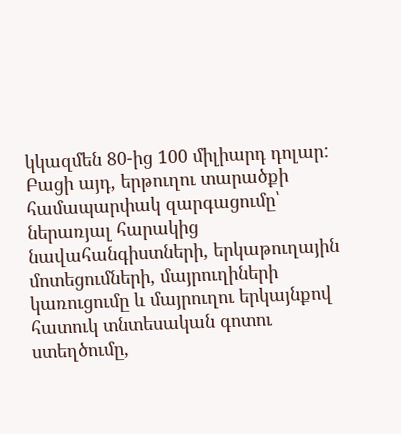կկազմեն 80-ից 100 միլիարդ դոլար: Բացի այդ, երթուղու տարածքի համապարփակ զարգացումը՝ ներառյալ հարակից նավահանգիստների, երկաթուղային մոտեցումների, մայրուղիների կառուցումը և մայրուղու երկայնքով հատուկ տնտեսական գոտու ստեղծումը,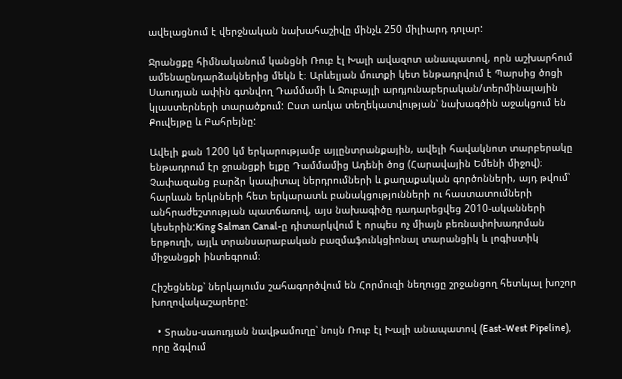ավելացնում է վերջնական նախահաշիվը մինչև 250 միլիարդ դոլար:

Ջրանցքը հիմնականում կանցնի Ռուբ էլ Խալի ավազոտ անապատով, որն աշխարհում ամենաընդարձակներից մեկն է։ Արևելյան մուտքի կետ ենթադրվում է Պարսից ծոցի Սաուդյան ափին գտնվող Դամմամի և Ջուբայլի արդյունաբերական/տերմինալային կլաստերների տարածքում: Ըստ առկա տեղեկատվության՝ նախագծին աջակցում են Քուվեյթը և Բահրեյնը:

Ավելի քան 1200 կմ երկարությամբ այլընտրանքային, ավելի հավակնոտ տարբերակը ենթադրում էր ջրանցքի ելքը Դամմամից Ադենի ծոց (Հարավային Եմենի միջով)։ Չափազանց բարձր կապիտալ ներդրումների և քաղաքական գործոնների, այդ թվում՝ հարևան երկրների հետ երկարատև բանակցությունների ու հաստատումների անհրաժեշտության պատճառով, այս նախագիծը դադարեցվեց 2010-ականների կեսերին:King Salman Canal-ը դիտարկվում է որպես ոչ միայն բեռնափոխադրման երթուղի, այլև տրանսարաբական բազմաֆունկցիոնալ տարանցիկ և լոգիստիկ միջանցքի ինտեգրում։

Հիշեցնենք՝ ներկայումս շահագործվում են Հորմուզի նեղուցը շրջանցող հետևյալ խոշոր խողովակաշարերը:

  • Տրանս-սաուդյան նավթամուղը՝ նույն Ռուբ էլ Խալի անապատով (East-West Pipeline), որը ձգվում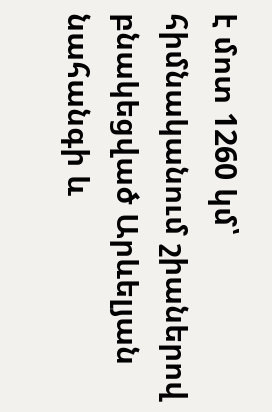է մոտ 1260 կմ՝ հիմնականում շիաներով բնակեցված Արևելյան նահանգի և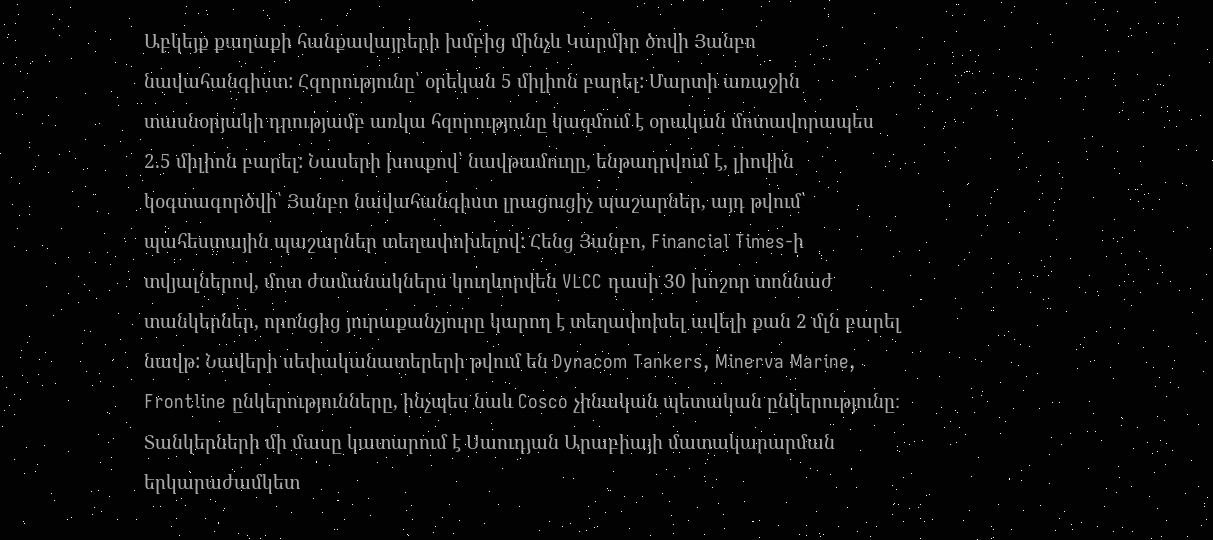Աբկեյք քաղաքի հանքավայրերի խմբից մինչև Կարմիր ծովի Յանբո նավահանգիստ: Հզորությունը՝ օրեկան 5 միլիոն բարել: Մարտի առաջին տասնօրյակի դրությամբ առկա հզորությունը կազմում է օրական մոտավորապես 2.5 միլիոն բարել: Նասերի խոսքով՝ նավթամուղը, ենթադրվում է, լիովին կօգտագործվի՝ Յանբո նավահանգիստ լրացուցիչ պաշարներ, այդ թվում՝ պահեստային պաշարներ տեղափոխելով: Հենց Յանբո, Financial Times-ի տվյալներով, մոտ ժամանակներս կուղևորվեն VLCC դասի 30 խոշոր տոննաժ տանկերներ, որոնցից յուրաքանչյուրը կարող է տեղափոխել ավելի քան 2 մլն բարել նավթ: Նավերի սեփականատերերի թվում են Dynacom Tankers, Minerva Marine, Frontline ընկերությունները, ինչպես նաև Cosco չինական պետական ընկերությունը։ Տանկերների մի մասը կատարում է Սաուդյան Արաբիայի մատակարարման երկարաժամկետ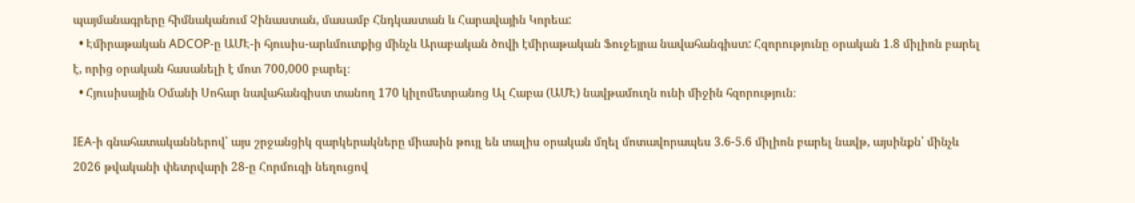պայմանագրերը հիմնականում Չինաստան, մասամբ Հնդկաստան և Հարավային Կորեա:
  • Էմիրաթական ADCOP-ը ԱՄԷ-ի հյուսիս-արևմուտքից մինչև Արաբական ծովի էմիրաթական Ֆուջեյրա նավահանգիստ: Հզորությունը օրական 1.8 միլիոն բարել է, որից օրական հասանելի է մոտ 700,000 բարել։
  • Հյուսիսային Օմանի Սոհար նավահանգիստ տանող 170 կիլոմետրանոց Ալ Հաբա (ԱՄԷ) նավթամուղն ունի միջին հզորություն։

IEA-ի գնահատականներով՝ այս շրջանցիկ զարկերակները միասին թույլ են տալիս օրական մղել մոտավորապես 3.6-5.6 միլիոն բարել նավթ, այսինքն՝ մինչև 2026 թվականի փետրվարի 28-ը Հորմուզի նեղուցով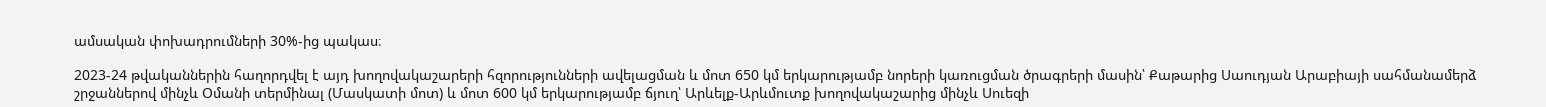ամսական փոխադրումների 30%-ից պակաս։

2023-24 թվականներին հաղորդվել է այդ խողովակաշարերի հզորությունների ավելացման և մոտ 650 կմ երկարությամբ նորերի կառուցման ծրագրերի մասին՝ Քաթարից Սաուդյան Արաբիայի սահմանամերձ շրջաններով մինչև Օմանի տերմինալ (Մասկատի մոտ) և մոտ 600 կմ երկարությամբ ճյուղ՝ Արևելք-Արևմուտք խողովակաշարից մինչև Սուեզի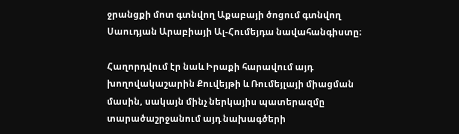ջրանցքի մոտ գտնվող Աքաբայի ծոցում գտնվող Սաուդյան Արաբիայի Ալ-Հումեյդա նավահանգիստը։

Հաղորդվում էր նաև Իրաքի հարավում այդ խողովակաշարին Քուվեյթի և Ռումեյլայի միացման մասին, սակայն մինչ ներկայիս պատերազմը տարածաշրջանում այդ նախագծերի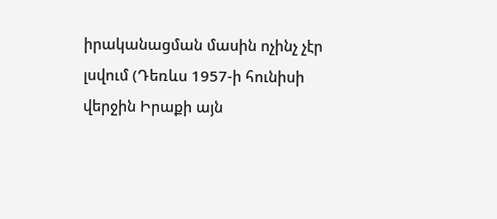իրականացման մասին ոչինչ չէր լսվում (Դեռևս 1957-ի հունիսի վերջին Իրաքի այն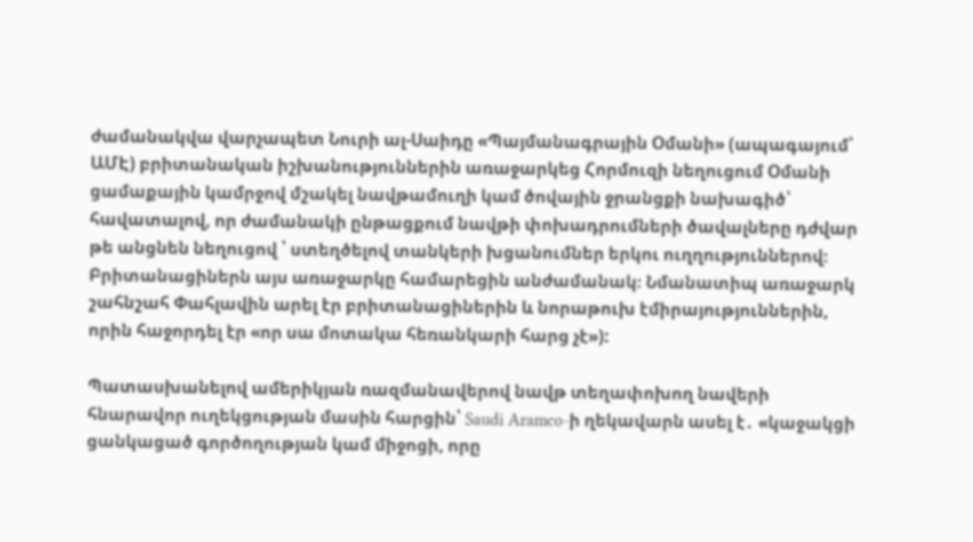ժամանակվա վարչապետ Նուրի ալ-Սաիդը «Պայմանագրային Օմանի» (ապագայում՝ ԱՄԷ) բրիտանական իշխանություններին առաջարկեց Հորմուզի նեղուցում Օմանի ցամաքային կամրջով մշակել նավթամուղի կամ ծովային ջրանցքի նախագիծ՝ հավատալով, որ ժամանակի ընթացքում նավթի փոխադրումների ծավալները դժվար թե անցնեն նեղուցով ՝ ստեղծելով տանկերի խցանումներ երկու ուղղություններով։ Բրիտանացիներն այս առաջարկը համարեցին անժամանակ։ Նմանատիպ առաջարկ շահնշահ Փահլավին արել էր բրիտանացիներին և նորաթուխ էմիրայություններին, որին հաջորդել էր «որ սա մոտակա հեռանկարի հարց չէ»):

Պատասխանելով ամերիկյան ռազմանավերով նավթ տեղափոխող նավերի հնարավոր ուղեկցության մասին հարցին՝ Saudi Aramco-ի ղեկավարն ասել է․ «կաջակցի ցանկացած գործողության կամ միջոցի, որը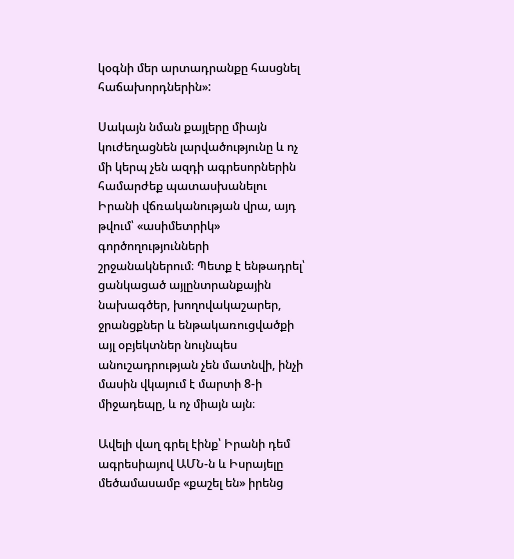կօգնի մեր արտադրանքը հասցնել հաճախորդներին»:

Սակայն նման քայլերը միայն կուժեղացնեն լարվածությունը և ոչ մի կերպ չեն ազդի ագրեսորներին համարժեք պատասխանելու Իրանի վճռականության վրա, այդ թվում՝ «ասիմետրիկ» գործողությունների շրջանակներում։ Պետք է ենթադրել՝ ցանկացած այլընտրանքային նախագծեր, խողովակաշարեր, ջրանցքներ և ենթակառուցվածքի այլ օբյեկտներ նույնպես անուշադրության չեն մատնվի, ինչի մասին վկայում է մարտի 8-ի միջադեպը, և ոչ միայն այն։

Ավելի վաղ գրել էինք՝ Իրանի դեմ ագրեսիայով ԱՄՆ-ն և Իսրայելը մեծամասամբ «քաշել են» իրենց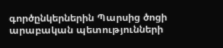գործընկերներին Պարսից ծոցի արաբական պետությունների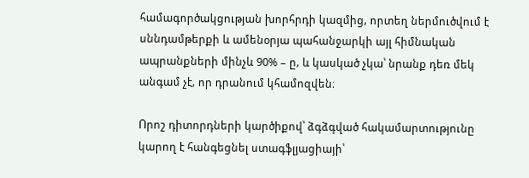համագործակցության խորհրդի կազմից, որտեղ ներմուծվում է սննդամթերքի և ամենօրյա պահանջարկի այլ հիմնական ապրանքների մինչև 90% – ը, և կասկած չկա՝ նրանք դեռ մեկ անգամ չէ, որ դրանում կհամոզվեն։

Որոշ դիտորդների կարծիքով՝ ձգձգված հակամարտությունը կարող է հանգեցնել ստագֆլյացիայի՝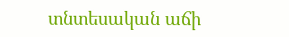տնտեսական աճի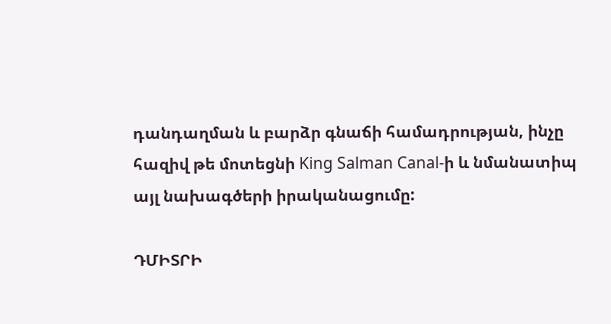դանդաղման և բարձր գնաճի համադրության, ինչը հազիվ թե մոտեցնի King Salman Canal-ի և նմանատիպ այլ նախագծերի իրականացումը:

ԴՄԻՏՐԻ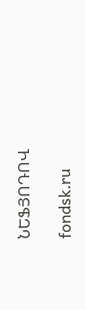ՆԵՖՅՈԴՈՎ

fondsk.ru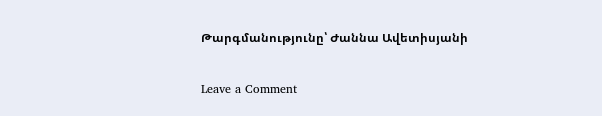Թարգմանությունը՝ Ժաննա Ավետիսյանի

Leave a Comment